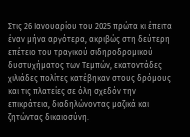Στις 26 Ιανουαρίου του 2025 πρώτα κι έπειτα έναν μήνα αργότερα, ακριβώς στη δεύτερη επέτειο του τραγικού σιδηροδρομικού δυστυχήματος των Τεμπών, εκατοντάδες χιλιάδες πολίτες κατέβηκαν στους δρόμους και τις πλατείες σε όλη σχεδόν την επικράτεια, διαδηλώνοντας μαζικά και ζητώντας δικαιοσύνη.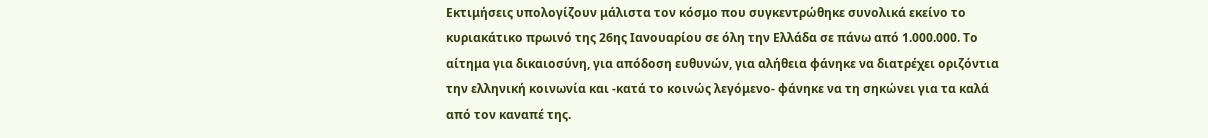Εκτιμήσεις υπολογίζουν μάλιστα τον κόσμο που συγκεντρώθηκε συνολικά εκείνο το κυριακάτικο πρωινό της 26ης Ιανουαρίου σε όλη την Ελλάδα σε πάνω από 1.000.000. Το αίτημα για δικαιοσύνη, για απόδοση ευθυνών, για αλήθεια φάνηκε να διατρέχει οριζόντια την ελληνική κοινωνία και -κατά το κοινώς λεγόμενο- φάνηκε να τη σηκώνει για τα καλά από τον καναπέ της.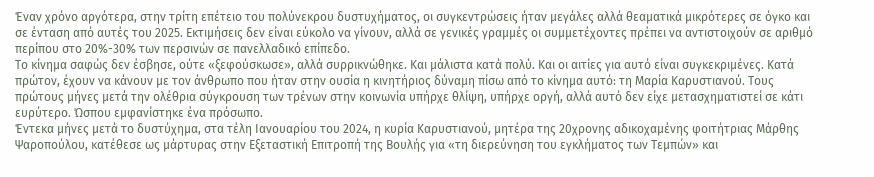Έναν χρόνο αργότερα, στην τρίτη επέτειο του πολύνεκρου δυστυχήματος, οι συγκεντρώσεις ήταν μεγάλες αλλά θεαματικά μικρότερες σε όγκο και σε ένταση από αυτές του 2025. Εκτιμήσεις δεν είναι εύκολο να γίνουν, αλλά σε γενικές γραμμές οι συμμετέχοντες πρέπει να αντιστοιχούν σε αριθμό περίπου στο 20%-30% των περσινών σε πανελλαδικό επίπεδο.
Το κίνημα σαφώς δεν έσβησε, ούτε «ξεφούσκωσε», αλλά συρρικνώθηκε. Και μάλιστα κατά πολύ. Και οι αιτίες για αυτό είναι συγκεκριμένες. Κατά πρώτον, έχουν να κάνουν με τον άνθρωπο που ήταν στην ουσία η κινητήριος δύναμη πίσω από το κίνημα αυτό: τη Μαρία Καρυστιανού. Τους πρώτους μήνες μετά την ολέθρια σύγκρουση των τρένων στην κοινωνία υπήρχε θλίψη, υπήρχε οργή, αλλά αυτό δεν είχε μετασχηματιστεί σε κάτι ευρύτερο. Ώσπου εμφανίστηκε ένα πρόσωπο.
Έντεκα μήνες μετά το δυστύχημα, στα τέλη Ιανουαρίου του 2024, η κυρία Καρυστιανού, μητέρα της 20χρονης αδικοχαμένης φοιτήτριας Μάρθης Ψαροπούλου, κατέθεσε ως μάρτυρας στην Εξεταστική Επιτροπή της Βουλής για «τη διερεύνηση του εγκλήματος των Τεμπών» και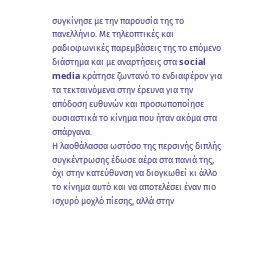συγκίνησε με την παρουσία της το πανελλήνιο. Με τηλεοπτικές και ραδιοφωνικές παρεμβάσεις της το επόμενο διάστημα και με αναρτήσεις στα social media κράτησε ζωντανό το ενδιαφέρον για τα τεκταινόμενα στην έρευνα για την απόδοση ευθυνών και προσωποποίησε ουσιαστικά το κίνημα που ήταν ακόμα στα σπάργανα.
Η λαοθάλασσα ωστόσο της περσινής διπλής συγκέντρωσης έδωσε αέρα στα πανιά της, όχι στην κατεύθυνση να διογκωθεί κι άλλο το κίνημα αυτό και να αποτελέσει έναν πιο ισχυρό μοχλό πίεσης, αλλά στην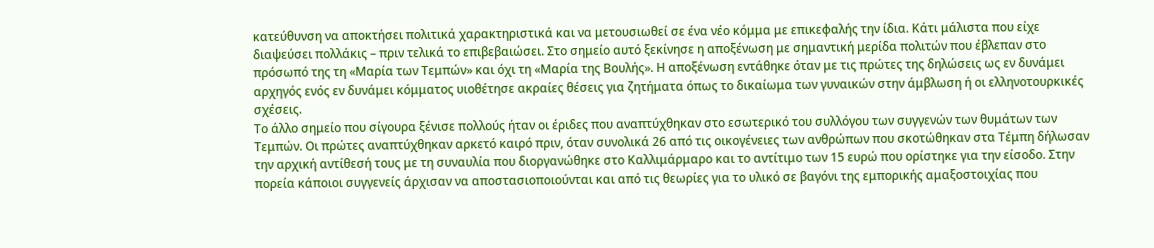κατεύθυνση να αποκτήσει πολιτικά χαρακτηριστικά και να μετουσιωθεί σε ένα νέο κόμμα με επικεφαλής την ίδια. Κάτι μάλιστα που είχε διαψεύσει πολλάκις – πριν τελικά το επιβεβαιώσει. Στο σημείο αυτό ξεκίνησε η αποξένωση με σημαντική μερίδα πολιτών που έβλεπαν στο πρόσωπό της τη «Μαρία των Τεμπών» και όχι τη «Μαρία της Βουλής». Η αποξένωση εντάθηκε όταν με τις πρώτες της δηλώσεις ως εν δυνάμει αρχηγός ενός εν δυνάμει κόμματος υιοθέτησε ακραίες θέσεις για ζητήματα όπως το δικαίωμα των γυναικών στην άμβλωση ή οι ελληνοτουρκικές σχέσεις.
Το άλλο σημείο που σίγουρα ξένισε πολλούς ήταν οι έριδες που αναπτύχθηκαν στο εσωτερικό του συλλόγου των συγγενών των θυμάτων των Τεμπών. Οι πρώτες αναπτύχθηκαν αρκετό καιρό πριν, όταν συνολικά 26 από τις οικογένειες των ανθρώπων που σκοτώθηκαν στα Τέμπη δήλωσαν την αρχική αντίθεσή τους με τη συναυλία που διοργανώθηκε στο Καλλιμάρμαρο και το αντίτιμο των 15 ευρώ που ορίστηκε για την είσοδο. Στην πορεία κάποιοι συγγενείς άρχισαν να αποστασιοποιούνται και από τις θεωρίες για το υλικό σε βαγόνι της εμπορικής αμαξοστοιχίας που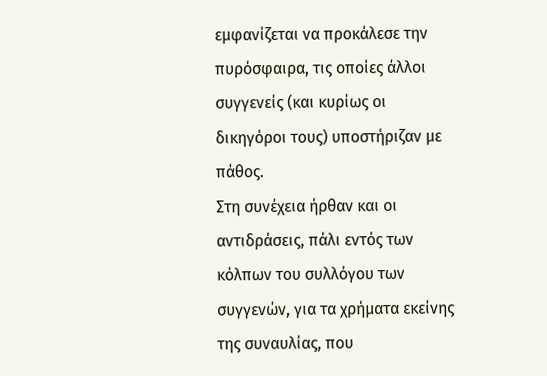εμφανίζεται να προκάλεσε την πυρόσφαιρα, τις οποίες άλλοι συγγενείς (και κυρίως οι δικηγόροι τους) υποστήριζαν με πάθος.
Στη συνέχεια ήρθαν και οι αντιδράσεις, πάλι εντός των κόλπων του συλλόγου των συγγενών, για τα χρήματα εκείνης της συναυλίας, που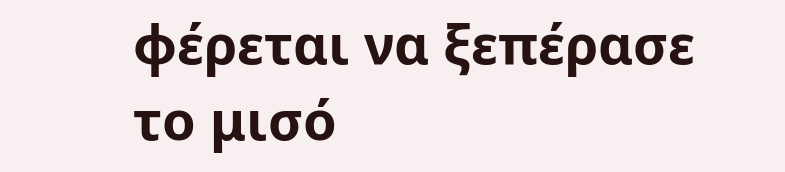φέρεται να ξεπέρασε το μισό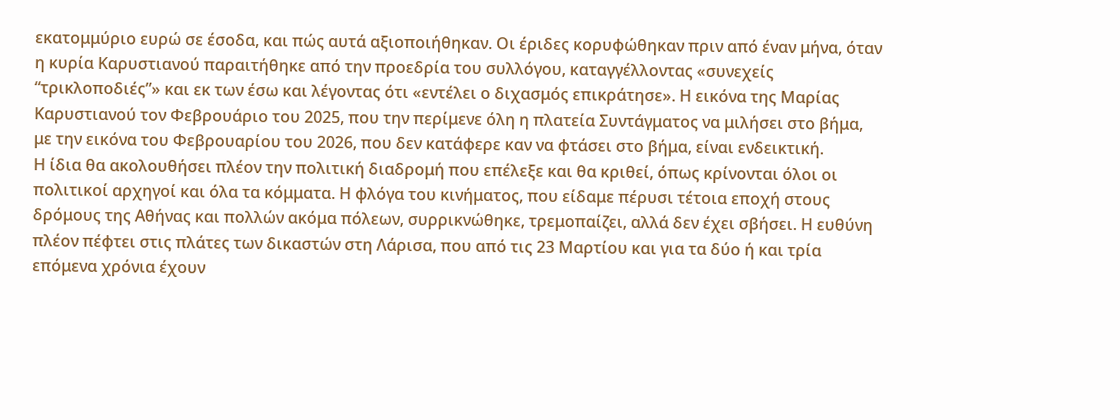εκατομμύριο ευρώ σε έσοδα, και πώς αυτά αξιοποιήθηκαν. Οι έριδες κορυφώθηκαν πριν από έναν μήνα, όταν η κυρία Καρυστιανού παραιτήθηκε από την προεδρία του συλλόγου, καταγγέλλοντας «συνεχείς “τρικλοποδιές”» και εκ των έσω και λέγοντας ότι «εντέλει ο διχασμός επικράτησε». Η εικόνα της Μαρίας Καρυστιανού τον Φεβρουάριο του 2025, που την περίμενε όλη η πλατεία Συντάγματος να μιλήσει στο βήμα, με την εικόνα του Φεβρουαρίου του 2026, που δεν κατάφερε καν να φτάσει στο βήμα, είναι ενδεικτική.
Η ίδια θα ακολουθήσει πλέον την πολιτική διαδρομή που επέλεξε και θα κριθεί, όπως κρίνονται όλοι οι πολιτικοί αρχηγοί και όλα τα κόμματα. Η φλόγα του κινήματος, που είδαμε πέρυσι τέτοια εποχή στους δρόμους της Αθήνας και πολλών ακόμα πόλεων, συρρικνώθηκε, τρεμοπαίζει, αλλά δεν έχει σβήσει. Η ευθύνη πλέον πέφτει στις πλάτες των δικαστών στη Λάρισα, που από τις 23 Μαρτίου και για τα δύο ή και τρία επόμενα χρόνια έχουν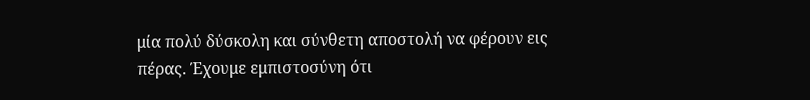μία πολύ δύσκολη και σύνθετη αποστολή να φέρουν εις πέρας. Έχουμε εμπιστοσύνη ότι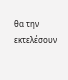θα την εκτελέσουν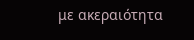με ακεραιότητα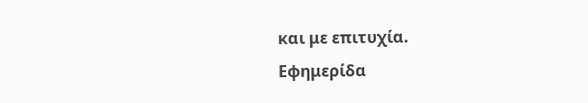και με επιτυχία.
Εφημερίδα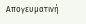Απογευματινή